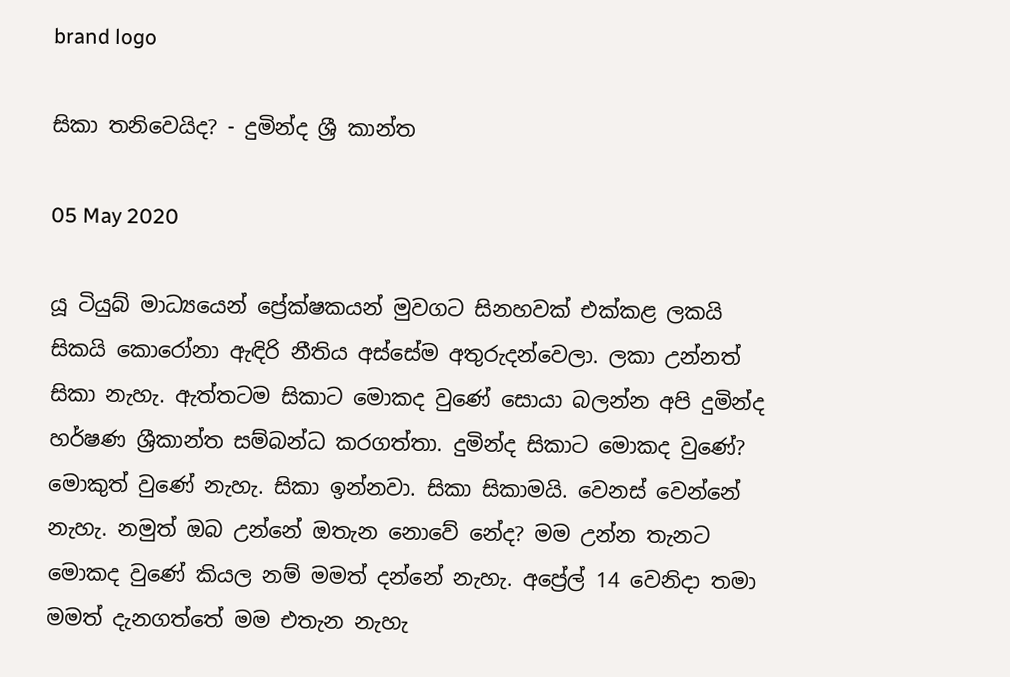brand logo

සිකා තනිවෙයිද? - දුමින්ද ශ්‍රී කාන්ත

05 May 2020

යූ ටියුබ් මාධ්‍යයෙන් ප්‍රේක්ෂකයන් මුවගට සිනහවක් එක්කළ ලකයි සිකයි කොරෝනා ඇඳිරි නීතිය අස්සේම අතුරුදන්වෙලා. ලකා උන්නත් සිකා නැහැ. ඇත්තටම සිකාට මොකද වුණේ සොයා බලන්න අපි දුමින්ද හර්ෂණ ශ්‍රීකාන්ත සම්බන්ධ කරගත්තා. දුමින්ද සිකාට මොකද වුණේ? මොකුත් වුණේ නැහැ. සිකා ඉන්නවා. සිකා සිකාමයි. වෙනස් වෙන්නේ නැහැ. නමුත් ඔබ උන්නේ ඔතැන නොවේ නේද? මම උන්න තැනට මොකද වුණේ කියල නම් මමත් දන්නේ නැහැ. අප්‍රේල් 14 වෙනිදා තමා මමත් දැනගත්තේ මම එතැන නැහැ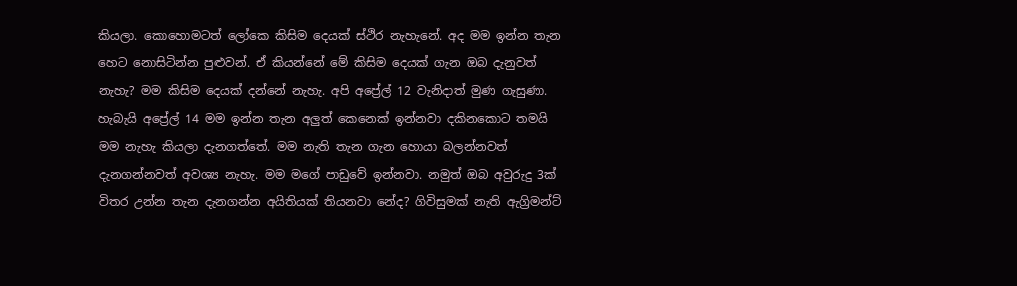කියලා. කොහොමටත් ලෝකෙ කිසිම දෙයක් ස්ථිර නැහැනේ. අද මම ඉන්න තැන හෙට නොසිටින්න පුළුවන්. ඒ කියන්නේ මේ කිසිම දෙයක් ගැන ඔබ දැනුවත් නැහැ? මම කිසිම දෙයක් දන්නේ නැහැ. අපි අප්‍රේල් 12 වැනිදාත් මුණ ගැසුණා. හැබැයි අප්‍රේල් 14 මම ඉන්න තැන අලුත් කෙනෙක් ඉන්නවා දකිනකොට තමයි මම නැහැ කියලා දැනගත්තේ. මම නැති තැන ගැන හොයා බලන්නවත් දැනගන්නවත් අවශ්‍ය නැහැ. මම මගේ පාඩුවේ ඉන්නවා. නමුත් ඔබ අවුරුදු 3ක් විතර උන්න තැන දැනගන්න අයිතියක් තියනවා නේද? ගිවිසුමක් නැති ඇග්‍රිමන්ට්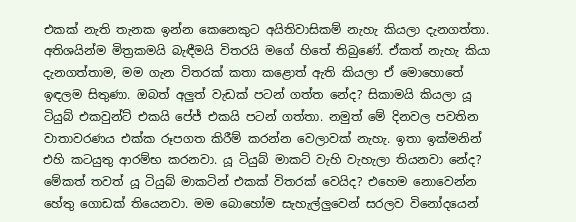එකක් නැති තැනක ඉන්න කෙනෙකුට අයිතිවාසිකම් නැහැ කියලා දැනගත්තා. අතිශයින්ම මිත්‍රකමයි බැඳීමයි විතරයි මගේ හිතේ තිබුණේ. ඒකත් නැහැ කියා දැනගත්තාම, මම ගැන විතරක් කතා කළොත් ඇති කියලා ඒ මොහොතේ ඉඳලම සිතුණා. ඔබත් අලුත් වැඩක් පටන් ගත්ත නේද? සිකාමයි කියලා යූ ටියුබ් එකවුන්ට් එකයි පේජ් එකයි පටන් ගත්තා. නමුත් මේ දිනවල පවතින වාතාවරණය එක්ක රූපගත කිරීම් කරන්න වෙලාවක් නැහැ. ඉතා ඉක්මනින් එහි කටයුතු ආරම්භ කරනවා. යූ ටියුබ් මාකට් වැහි වැහැලා තියනවා නේද? මේකත් තවත් යූ ටියුබ් මාකටින් එකක් විතරක් වෙයිද? එහෙම නොවෙන්න හේතු ගොඩක් තියෙනවා. මම බොහෝම සැහැල්ලුවෙන් සරලව විනෝදයෙන්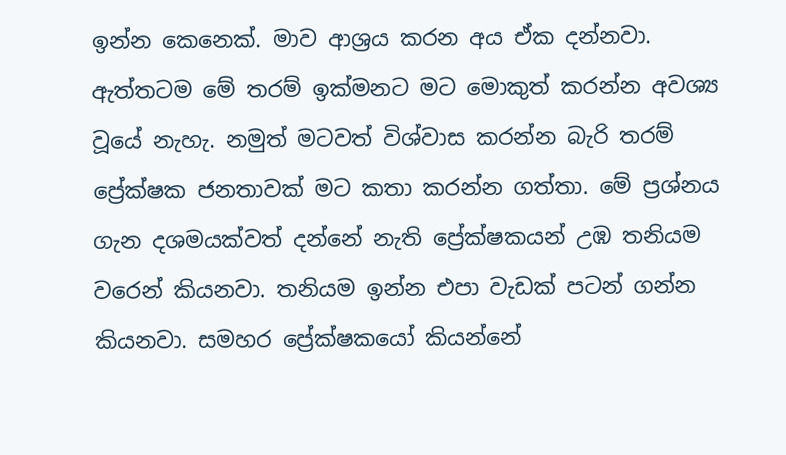ඉන්න කෙනෙක්. මාව ආශ්‍රය කරන අය ඒක දන්නවා. ඇත්තටම මේ තරම් ඉක්මනට මට මොකුත් කරන්න අවශ්‍ය වූයේ නැහැ. නමුත් මටවත් විශ්වාස කරන්න බැරි තරම් ප්‍රේක්ෂක ජනතාවක් මට කතා කරන්න ගත්තා. මේ ප්‍රශ්නය ගැන දශමයක්වත් දන්නේ නැති ප්‍රේක්ෂකයන් උඹ තනියම වරෙන් කියනවා. තනියම ඉන්න එපා වැඩක් පටන් ගන්න කියනවා. සමහර ප්‍රේක්ෂකයෝ කියන්නේ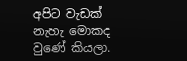අපිට වැඩක් නැහැ මොකද වුණේ කියලා.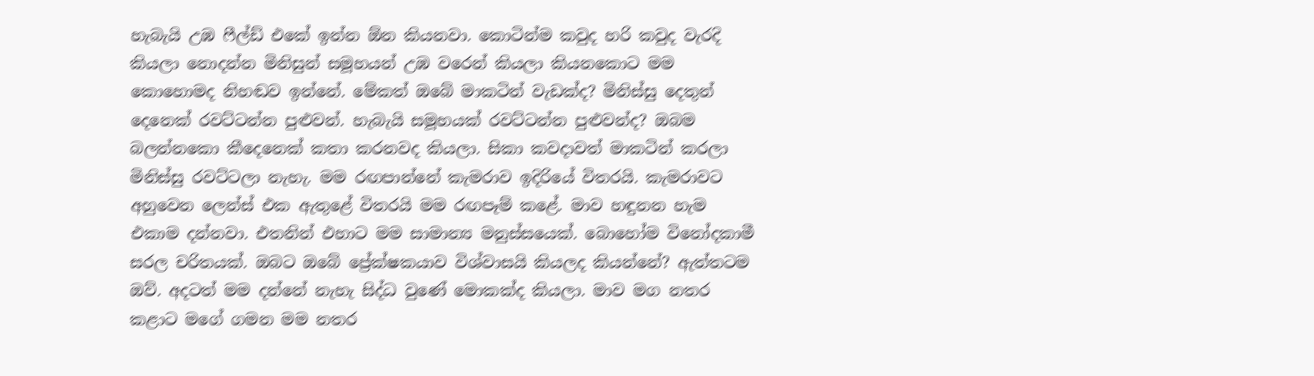හැබැයි උඹ ෆීල්ඩ් එකේ ඉන්න ඕන කියනවා. කොටින්ම කවුද හරි කවුද වැරදි කියලා නොදන්න මිනිසුන් සමූහයන් උඹ වරෙන් කියලා කියනකොට මම කොහොමද නිහඬව ඉන්නේ. මේකත් ඔබේ මාකටින් වැඩක්ද? මිනිස්සු දෙතුන් දෙනෙක් රවට්ටන්න පුළුවන්. හැබැයි සමූහයක් රවට්ටන්න පුළුවන්ද? ඔබම බලන්නකො කීදෙනෙක් කතා කරනවද කියලා. සිකා කවදාවත් මාකටින් කරලා මිනිස්සු රවට්ටලා නැහැ. මම රඟපාන්නේ කැමරාව ඉදිරියේ විතරයි. කැමරාවට අහුවෙන ලෙන්ස් එක ඇතුළේ විතරයි මම රඟපෑම් කළේ. මාව හඳුනන හැම එකාම දන්නවා. එතනින් එහාට මම සාමාන්‍ය මනුස්සයෙක්. බොහෝම විනෝදකාමී සරල චරිතයක්. ඔබට ඔබේ ප්‍රේක්ෂකයාව විශ්වාසයි කියලද කියන්නේ? ඇත්තටම ඔව්. අදටත් මම දන්නේ නැහැ සිද්ධ වුණේ මොකක්ද කියලා. මාව මග නතර කළාට මගේ ගමන මම නතර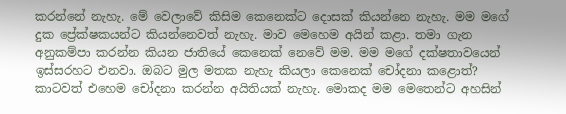කරන්නේ නැහැ. මේ වෙලාවේ කිසිම කෙනෙක්ට දොසක් කියන්නෙ නැහැ. මම මගේ දුක ප්‍රේක්ෂකයන්ට කියන්නෙවත් නැහැ. මාව මෙහෙම අයින් කළා. තමා ගැන අනුකම්පා කරන්න කියන ජාතියේ කෙනෙක් නෙවේ මම. මම මගේ දක්ෂතාවයෙන් ඉස්සරහට එනවා. ඔබට මුල මතක නැහැ කියලා කෙනෙක් චෝදනා කළොත්? කාටවත් එහෙම චෝදනා කරන්න අයිතියක් නැහැ. මොකද මම මෙතෙන්ට අහසින්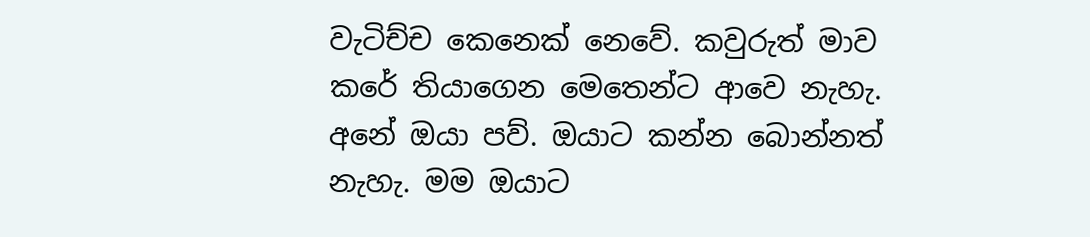වැටිච්ච කෙනෙක් නෙවේ. කවුරුත් මාව කරේ තියාගෙන මෙතෙන්ට ආවෙ නැහැ. අනේ ඔයා පව්. ඔයාට කන්න බොන්නත් නැහැ. මම ඔයාට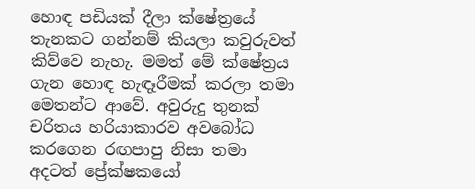හොඳ පඩියක් දීලා ක්ෂේත්‍රයේ තැනකට ගන්නම් කියලා කවුරුවත් කිව්වෙ නැහැ. මමත් මේ ක්ෂේත්‍රය ගැන හොඳ හැඳෑරීමක් කරලා තමා මෙතන්ට ආවේ. අවුරුදු තුනක් චරිතය හරියාකාරව අවබෝධ කරගෙන රඟපාපු නිසා තමා අදටත් ප්‍රේක්ෂකයෝ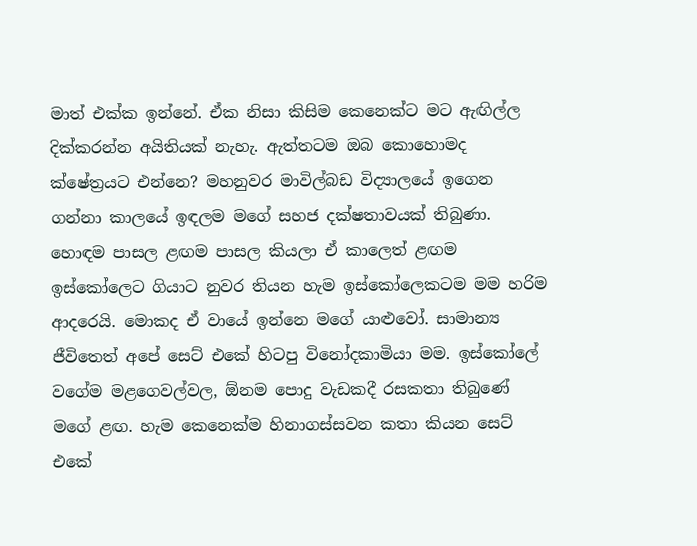මාත් එක්ක ඉන්නේ. ඒක නිසා කිසිම කෙනෙක්ට මට ඇඟිල්ල දික්කරන්න අයිතියක් නැහැ. ඇත්තටම ඔබ කොහොමද ක්ෂේත්‍රයට එන්නෙ? මහනුවර මාවිල්බඩ විද්‍යාලයේ ඉගෙන ගන්නා කාලයේ ඉඳලම මගේ සහජ දක්ෂතාවයක් තිබුණා. හොඳම පාසල ළඟම පාසල කියලා ඒ කාලෙත් ළඟම ඉස්කෝලෙට ගියාට නුවර තියන හැම ඉස්කෝලෙකටම මම හරිම ආදරෙයි. මොකද ඒ වායේ ඉන්නෙ මගේ යාළුවෝ. සාමාන්‍ය ජීවිතෙත් අපේ සෙට් එකේ හිටපු විනෝදකාමියා මම. ඉස්කෝලේ වගේම මළගෙවල්වල, ඕනම පොදු වැඩකදී රසකතා තිබුණේ මගේ ළඟ. හැම කෙනෙක්ම හිනාගස්සවන කතා කියන සෙට් එකේ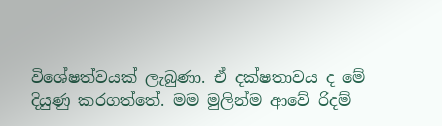විශේෂත්වයක් ලැබුණා. ඒ දක්ෂතාවය ද මේ දියුණු කරගත්තේ. මම මුලින්ම ආවේ රිදම්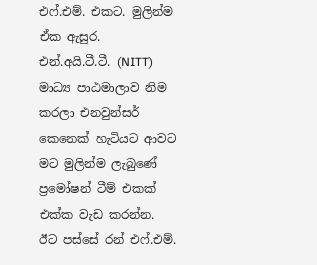එෆ්.එම්. එකට. මුලින්ම ඒක ඇසුර. එන්.අයි.ටී.ටී. (NITT) මාධ්‍ය පාඨමාලාව නිම කරලා එනවුන්සර් කෙනෙක් හැටියට ආවට මට මුලින්ම ලැබුණේ ප්‍රමෝෂන් ටීම් එකක් එක්ක වැඩ කරන්න. ඊට පස්සේ රන් එෆ්.එම්.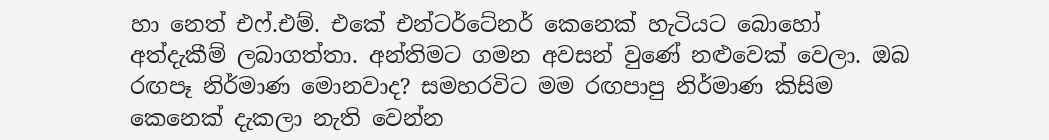හා නෙත් එෆ්.එම්. එකේ එන්ටර්ටේනර් කෙනෙක් හැටියට බොහෝ අත්දැකීම් ලබාගත්තා. අන්තිමට ගමන අවසන් වුණේ නළුවෙක් වෙලා. ඔබ රඟපෑ නිර්මාණ මොනවාද? සමහරවිට මම රඟපාපු නිර්මාණ කිසිම කෙනෙක් දැකලා නැති වෙන්න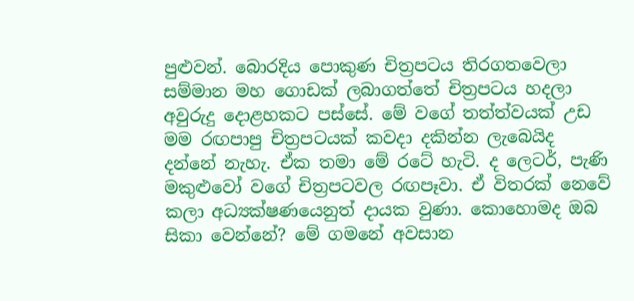පුළුවන්. බොරදිය පොකුණ චිත්‍රපටය තිරගතවෙලා සම්මාන මහ ගොඩක් ලබාගත්තේ චිත්‍රපටය හදලා අවුරුදු දොළහකට පස්සේ. මේ වගේ තත්ත්වයක් උඩ මම රඟපාපු චිත්‍රපටයක් කවදා දකින්න ලැබෙයිද දන්නේ නැහැ. ඒක තමා මේ රටේ හැටි. ද ලෙටර්, පැණි මකුළුවෝ වගේ චිත්‍රපටවල රඟපෑවා. ඒ විතරක් නෙවේ කලා අධ්‍යක්ෂණයෙනුත් දායක වුණා. කොහොමද ඔබ සිකා වෙන්නේ? මේ ගමනේ අවසාන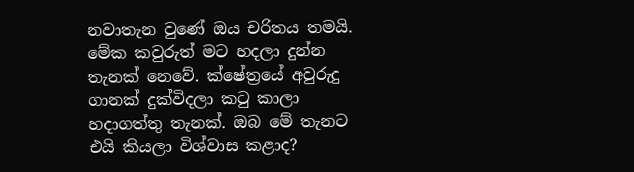නවාතැන වුණේ ඔය චරිතය තමයි. මේක කවුරුත් මට හදලා දුන්න තැනක් නෙවේ. ක්ෂේත්‍රයේ අවුරුදු ගානක් දුක්විදලා කටු කාලා හදාගත්තු තැනක්. ඔබ මේ තැනට එයි කියලා විශ්වාස කළාද?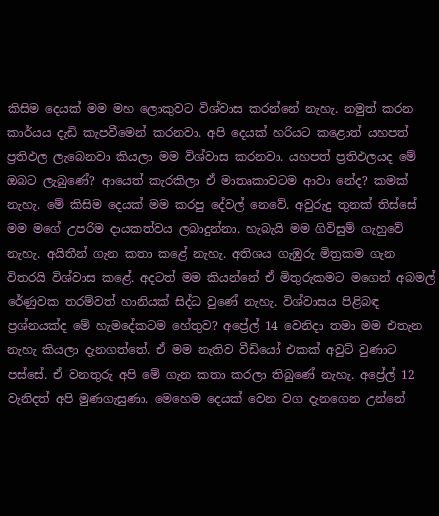කිසිම දෙයක් මම මහ ලොකුවට විශ්වාස කරන්නේ නැහැ. නමුත් කරන කාර්යය දැඩි කැපවීමෙන් කරනවා. අපි දෙයක් හරියට කළොත් යහපත් ප්‍රතිඵල ලැබෙනවා කියලා මම විශ්වාස කරනවා. යහපත් ප්‍රතිඵලයද මේ ඔබට ලැබුණේ? ආයෙත් කැරකිලා ඒ මාතෘකාවටම ආවා නේද? කමක් නැහැ. මේ කිසිම දෙයක් මම කරපු දේවල් නෙවේ. අවුරුදු තුනක් තිස්සේ මම මගේ උපරිම දායකත්වය ලබාදුන්නා. හැබැයි මම ගිවිසුම් ගැහුවේ නැහැ. අයිතීන් ගැන කතා කළේ නැහැ. අතිශය ගැඹුරු මිත්‍රකම ගැන විතරයි විශ්වාස කළේ. අදටත් මම කියන්නේ ඒ මිතුරුකමට මගෙන් අබමල් රේණුවක තරම්වත් හානියක් සිද්ධ වුණේ නැහැ. විශ්වාසය පිළිබඳ ප්‍රශ්නයක්ද මේ හැමදේකටම හේතුව? අප්‍රේල් 14 වෙනිදා තමා මම එතැන නැහැ කියලා දැනගත්තේ. ඒ මම නැතිව වීඩියෝ එකක් අවුට් වුණාට පස්සේ. ඒ වනතුරු අපි මේ ගැන කතා කරලා තිබුණේ නැහැ. අප්‍රේල් 12 වැනිදත් අපි මුණගැසුණා. මෙහෙම දෙයක් වෙන වග දැනගෙන උන්නේ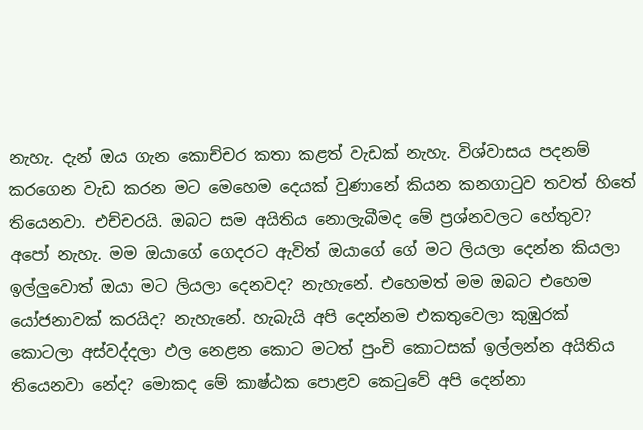නැහැ. දැන් ඔය ගැන කොච්චර කතා කළත් වැඩක් නැහැ. විශ්වාසය පදනම් කරගෙන වැඩ කරන මට මෙහෙම දෙයක් වුණානේ කියන කනගාටුව තවත් හිතේ තියෙනවා. එච්චරයි. ඔබට සම අයිතිය නොලැබීමද මේ ප්‍රශ්නවලට හේතුව? අපෝ නැහැ. මම ඔයාගේ ගෙදරට ඇවිත් ඔයාගේ ගේ මට ලියලා දෙන්න කියලා ඉල්ලුවොත් ඔයා මට ලියලා දෙනවද? නැහැනේ. එහෙමත් මම ඔබට එහෙම යෝජනාවක් කරයිද? නැහැනේ. හැබැයි අපි දෙන්නම එකතුවෙලා කුඹුරක් කොටලා අස්වද්දලා ඵල නෙළන කොට මටත් පුංචි කොටසක් ඉල්ලන්න අයිතිය තියෙනවා නේද? මොකද මේ කාෂ්ඨක පොළව කෙටුවේ අපි දෙන්නා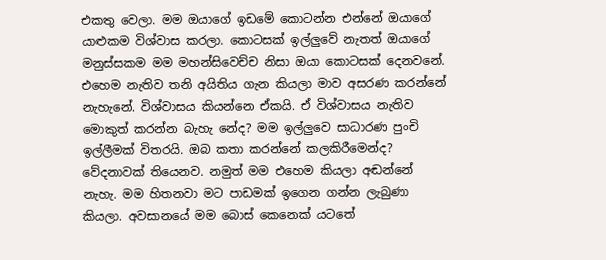එකතු වෙලා. මම ඔයාගේ ඉඩමේ කොටන්න එන්නේ ඔයාගේ යාළුකම විශ්වාස කරලා. කොටසක් ඉල්ලුවේ නැතත් ඔයාගේ මනුස්සකම මම මහන්සිවෙච්ච නිසා ඔයා කොටසක් දෙනවනේ. එහෙම නැතිව තනි අයිතිය ගැන කියලා මාව අසරණ කරන්නේ නැහැනේ. විශ්වාසය කියන්නෙ ඒකයි. ඒ විශ්වාසය නැතිව මොකුත් කරන්න බැහැ නේද? මම ඉල්ලුවෙ සාධාරණ පුංචි ඉල්ලීමක් විතරයි. ඔබ කතා කරන්නේ කලකිරීමෙන්ද? වේදනාවක් තියෙනව. නමුත් මම එහෙම කියලා අඬන්නේ නැහැ. මම හිතනවා මට පාඩමක් ඉගෙන ගන්න ලැබුණා කියලා. අවසානයේ මම බොස් කෙනෙක් යටතේ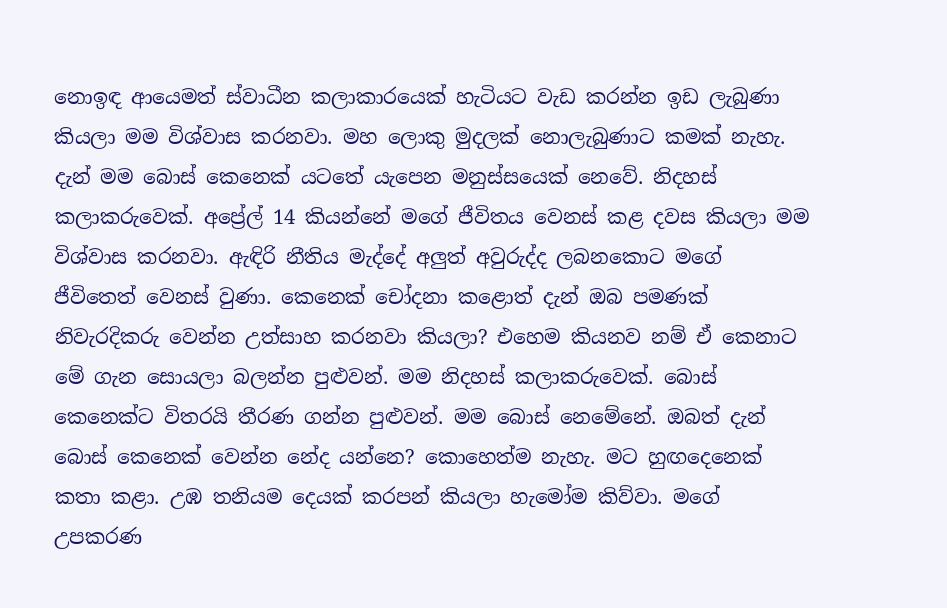නොඉඳ ආයෙමත් ස්වාධීන කලාකාරයෙක් හැටියට වැඩ කරන්න ඉඩ ලැබුණා කියලා මම විශ්වාස කරනවා. මහ ලොකු මුදලක් නොලැබුණාට කමක් නැහැ. දැන් මම බොස් කෙනෙක් යටතේ යැපෙන මනුස්සයෙක් නෙවේ. නිදහස් කලාකරුවෙක්. අප්‍රේල් 14 කියන්නේ මගේ ජීවිතය වෙනස් කළ දවස කියලා මම විශ්වාස කරනවා. ඇඳිරි නීතිය මැද්දේ අලුත් අවුරුද්ද ලබනකොට මගේ ජීවිතෙත් වෙනස් වුණා. කෙනෙක් චෝදනා කළොත් දැන් ඔබ පමණක් නිවැරදිකරු වෙන්න උත්සාහ කරනවා කියලා? එහෙම කියනව නම් ඒ කෙනාට මේ ගැන සොයලා බලන්න පුළුවන්. මම නිදහස් කලාකරුවෙක්. බොස් කෙනෙක්ට විතරයි තීරණ ගන්න පුළුවන්. මම බොස් නෙමේනේ. ඔබත් දැන් බොස් කෙනෙක් වෙන්න නේද යන්නෙ? කොහෙත්ම නැහැ. මට හුඟදෙනෙක් කතා කළා. උඹ තනියම දෙයක් කරපන් කියලා හැමෝම කිව්වා. මගේ උපකරණ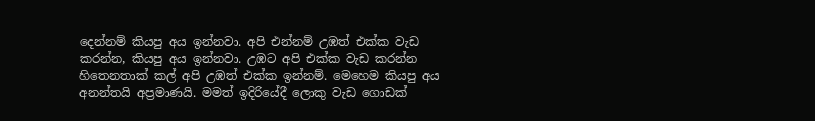දෙන්නම් කියපු අය ඉන්නවා. අපි එන්නම් උඹත් එක්ක වැඩ කරන්න, කියපු අය ඉන්නවා. උඹට අපි එක්ක වැඩ කරන්න හිතෙනතාක් කල් අපි උඹත් එක්ක ඉන්නම්. මෙහෙම කියපු අය අනන්තයි අප්‍රමාණයි. මමත් ඉදිරියේදී ලොකු වැඩ ගොඩක්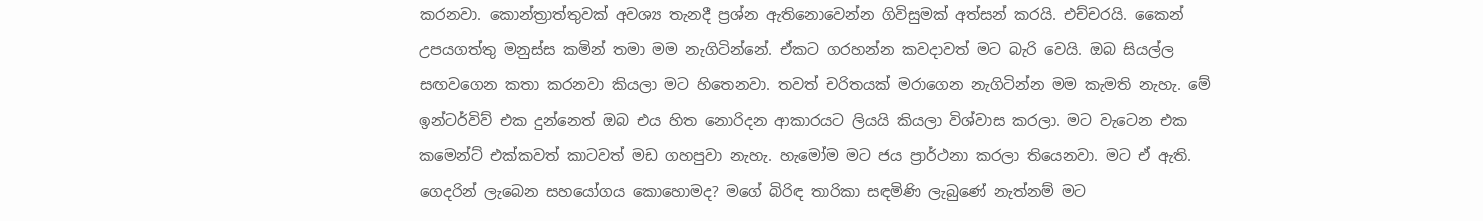කරනවා. කොන්ත්‍රාත්තුවක් අවශ්‍ය තැනදී ප්‍රශ්න ඇතිනොවෙන්න ගිවිසුමක් අත්සන් කරයි. එච්චරයි. කෛන් උපයගත්තු මනුස්ස කමින් තමා මම නැගිටින්නේ. ඒකට ගරහන්න කවදාවත් මට බැරි වෙයි. ඔබ සියල්ල සඟවගෙන කතා කරනවා කියලා මට හිතෙනවා. තවත් චරිතයක් මරාගෙන නැගිටින්න මම කැමති නැහැ. මේ ඉන්ටර්විව් එක දුන්නෙත් ඔබ එය හිත නොරිදන ආකාරයට ලියයි කියලා විශ්වාස කරලා. මට වැටෙන එක කමෙන්ට් එක්කවත් කාටවත් මඩ ගහපුවා නැහැ. හැමෝම මට ජය ප්‍රාර්ථනා කරලා තියෙනවා. මට ඒ ඇති. ගෙදරින් ලැබෙන සහයෝගය කොහොමද? මගේ බිරිඳ තාරිකා සඳමිණි ලැබුණේ නැත්නම් මට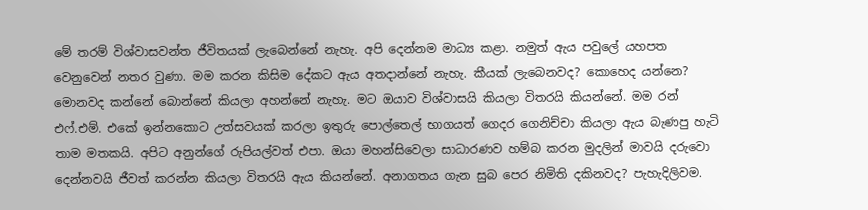මේ තරම් විශ්වාසවන්ත ජීවිතයක් ලැබෙන්නේ නැහැ. අපි දෙන්නම මාධ්‍ය කළා. නමුත් ඇය පවුලේ යහපත වෙනුවෙන් නතර වුණා. මම කරන කිසිම දේකට ඇය අතදාන්නේ නැහැ. කීයක් ලැබෙනවද? කොහෙද යන්නෙ? මොනවද කන්නේ බොන්නේ කියලා අහන්නේ නැහැ. මට ඔයාව විශ්වාසයි කියලා විතරයි කියන්නේ. මම රන් එෆ්.එම්. එකේ ඉන්නකොට උත්සවයක් කරලා ඉතුරු පොල්තෙල් භාගයත් ගෙදර ගෙනිච්චා කියලා ඇය බැණපු හැටි තාම මතකයි. අපිට අනුන්ගේ රුපියල්වත් එපා. ඔයා මහන්සිවෙලා සාධාරණව හම්බ කරන මුදලින් මාවයි දරුවො දෙන්නවයි ජීවත් කරන්න කියලා විතරයි ඇය කියන්නේ. අනාගතය ගැන සුබ පෙර නිමිති දකිනවද? පැහැදිලිවම.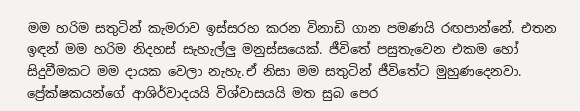මම හරිම සතුටින් කැමරාව ඉස්සරහ කරන විනාඩි ගාන පමණයි රඟපාන්නේ. එතන ඉඳන් මම හරිම නිදහස් සැහැල්ලු මනුස්සයෙක්. ජීවිතේ පසුතැවෙන එකම හෝ සිදුවීමකට මම දායක වෙලා නැහැ.ඒ නිසා මම සතුටින් ජීවිතේට මුහුණදෙනවා. ප්‍රේක්ෂකයන්ගේ ආශිර්වාදයයි විශ්වාසයයි මත සුබ පෙර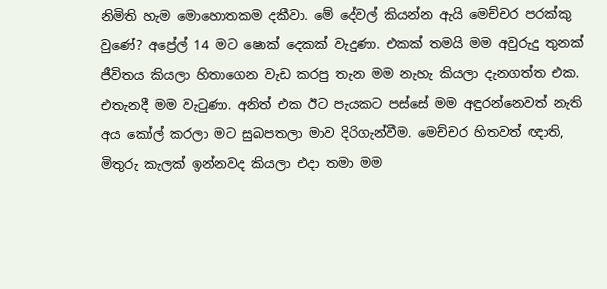නිමිති හැම මොහොතකම දකීවා. මේ දේවල් කියන්න ඇයි මෙච්චර පරක්කු වුණේ? අප්‍රේල් 14 මට ෂොක් දෙකක් වැදුණා. එකක් තමයි මම අවුරුදු තුනක් ජීවිතය කියලා හිතාගෙන වැඩ කරපු තැන මම නැහැ කියලා දැනගත්ත එක. එතැනදී මම වැටුණා. අනිත් එක ඊට පැයකට පස්සේ මම අඳුරන්නෙවත් නැති අය කෝල් කරලා මට සුබපතලා මාව දිරිගැන්වීම. මෙච්චර හිතවත් ඥාති, මිතුරු කැලක් ඉන්නවද කියලා එදා තමා මම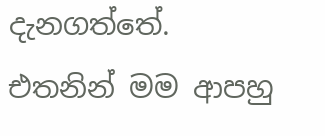දැනගත්තේ. එතනින් මම ආපහු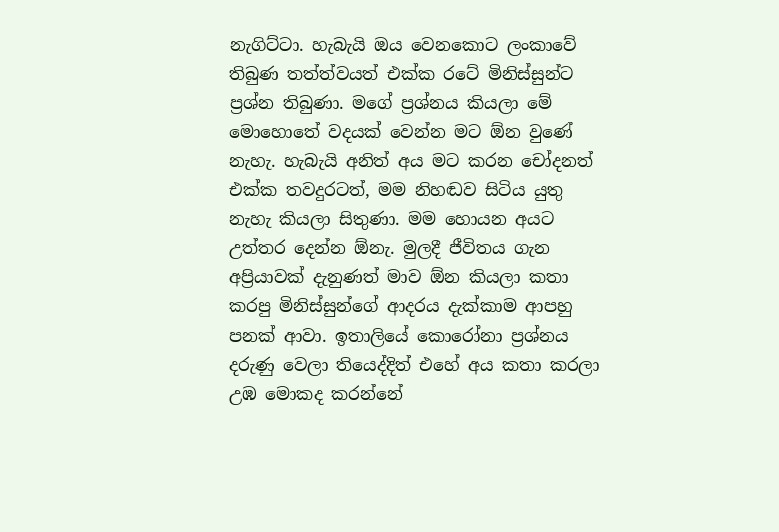නැගිට්ටා. හැබැයි ඔය වෙනකොට ලංකාවේ තිබුණ තත්ත්වයත් එක්ක රටේ මිනිස්සුන්ට ප්‍රශ්න තිබුණා. මගේ ප්‍රශ්නය කියලා මේ මොහොතේ වදයක් වෙන්න මට ඕන වුණේ නැහැ. හැබැයි අනිත් අය මට කරන චෝදනත් එක්ක තවදුරටත්, මම නිහඬව සිටිය යුතු නැහැ කියලා සිතුණා. මම හොයන අයට උත්තර දෙන්න ඕනැ. මුලදී ජීවිතය ගැන අප්‍රියාවක් දැනුණත් මාව ඕන කියලා කතා කරපු මිනිස්සුන්ගේ ආදරය දැක්කාම ආපහු පනක් ආවා. ඉතාලියේ කොරෝනා ප්‍රශ්නය දරුණු වෙලා තියෙද්දිත් එහේ අය කතා කරලා උඹ මොකද කරන්නේ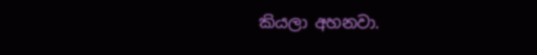කියලා අහනවා.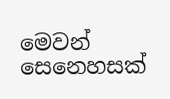මෙවන් සෙනෙහසක්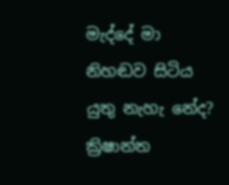මැද්දේ මා නිහඬව සිටිය යුතු නැහැ නේද? ක්‍රිෂාන්ත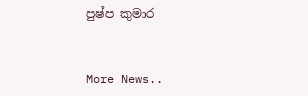පුෂ්ප කුමාර


More News..